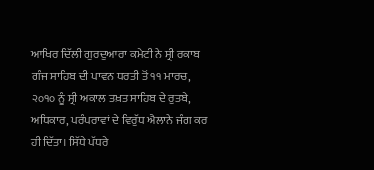ਆਖਿਰ ਦਿੱਲੀ ਗੁਰਦੁਆਰਾ ਕਮੇਟੀ ਨੇ ਸ੍ਰੀ ਰਕਾਬ ਗੰਜ ਸਾਹਿਬ ਦੀ ਪਾਵਨ ਧਰਤੀ ਤੋਂ ੧੧ ਮਾਰਚ, ੨੦੧੦ ਨੂੰ ਸ੍ਰੀ ਅਕਾਲ ਤਖ਼ਤ ਸਾਹਿਬ ਦੇ ਰੁਤਬੇ, ਅਧਿਕਾਰ, ਪਰੰਪਰਾਵਾਂ ਦੇ ਵਿਰੁੱਧ ਐਲਾਨੇ ਜੰਗ ਕਰ ਹੀ ਦਿੱਤਾ। ਸਿੱਧੇ ਪੱਧਰੇ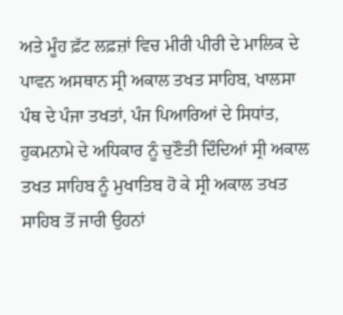ਅਤੇ ਮੂੰਹ ਫ਼ੱਟ ਲਫ਼ਜ਼ਾਂ ਵਿਚ ਮੀਰੀ ਪੀਰੀ ਦੇ ਮਾਲਿਕ ਦੇ ਪਾਵਨ ਅਸਥਾਨ ਸ੍ਰੀ ਅਕਾਲ ਤਖਤ ਸਾਹਿਬ, ਖਾਲਸਾ ਪੰਥ ਦੇ ਪੰਜਾ ਤਖਤਾਂ, ਪੰਜ ਪਿਆਰਿਆਂ ਦੇ ਸਿਧਾਂਤ, ਹੁਕਮਨਾਮੇ ਦੇ ਅਧਿਕਾਰ ਨੂੰ ਚੁਣੌਤੀ ਦਿੰਦਿਆਂ ਸ੍ਰੀ ਅਕਾਲ ਤਖਤ ਸਾਹਿਬ ਨੂੰ ਮੁਖਾਤਿਬ ਹੋ ਕੇ ਸ੍ਰੀ ਅਕਾਲ ਤਖਤ ਸਾਹਿਬ ਤੋਂ ਜਾਰੀ ਉਹਨਾਂ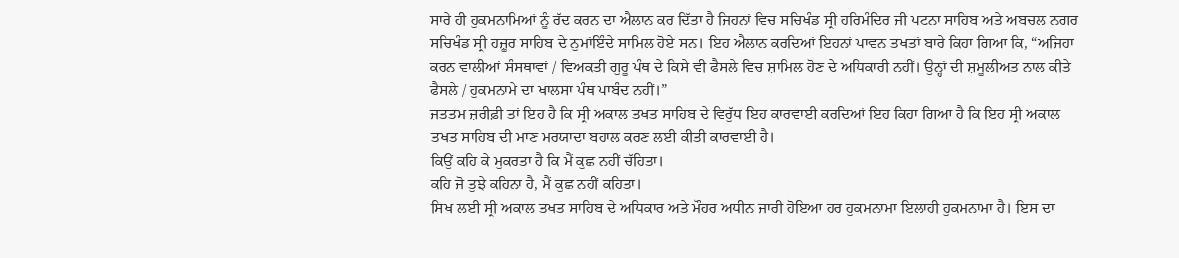ਸਾਰੇ ਹੀ ਹੁਕਮਨਾਮਿਆਂ ਨੂੰ ਰੱਦ ਕਰਨ ਦਾ ਐਲਾਨ ਕਰ ਦਿੱਤਾ ਹੈ ਜਿਹਨਾਂ ਵਿਚ ਸਚਿਖੰਡ ਸ੍ਰੀ ਹਰਿਮੰਦਿਰ ਜੀ ਪਟਨਾ ਸਾਹਿਬ ਅਤੇ ਅਬਚਲ ਨਗਰ ਸਚਿਖੰਡ ਸ੍ਰੀ ਹਜ਼ੂਰ ਸਾਹਿਬ ਦੇ ਨੁਮਾਂਇੰਦੇ ਸਾਮਿਲ ਹੋਏ ਸਨ। ਇਹ ਐਲਾਨ ਕਰਦਿਆਂ ਇਹਨਾਂ ਪਾਵਨ ਤਖਤਾਂ ਬਾਰੇ ਕਿਹਾ ਗਿਆ ਕਿ, “ਅਜਿਹਾ ਕਰਨ ਵਾਲੀਆਂ ਸੰਸਥਾਵਾਂ / ਵਿਅਕਤੀ ਗੁਰੂ ਪੰਥ ਦੇ ਕਿਸੇ ਵੀ ਫੈਸਲੇ ਵਿਚ ਸ਼ਾਮਿਲ ਹੋਣ ਦੇ ਅਧਿਕਾਰੀ ਨਹੀਂ। ਉਨ੍ਹਾਂ ਦੀ ਸ਼ਮੂਲੀਅਤ ਨਾਲ ਕੀਤੇ ਫੈਸਲੇ / ਹੁਕਮਨਾਮੇ ਦਾ ਖਾਲਸਾ ਪੰਥ ਪਾਬੰਦ ਨਹੀਂ।”
ਜਤਤਮ ਜ਼ਰੀਫ਼ੀ ਤਾਂ ਇਹ ਹੈ ਕਿ ਸ੍ਰੀ ਅਕਾਲ ਤਖਤ ਸਾਹਿਬ ਦੇ ਵਿਰੁੱਧ ਇਹ ਕਾਰਵਾਈ ਕਰਦਿਆਂ ਇਹ ਕਿਹਾ ਗਿਆ ਹੈ ਕਿ ਇਹ ਸ੍ਰੀ ਅਕਾਲ ਤਖਤ ਸਾਹਿਬ ਦੀ ਮਾਣ ਮਰਯਾਦਾ ਬਹਾਲ ਕਰਣ ਲਈ ਕੀਤੀ ਕਾਰਵਾਈ ਹੈ।
ਕਿਉਂ ਕਹਿ ਕੇ ਮੁਕਰਤਾ ਹੈ ਕਿ ਮੈਂ ਕੁਛ ਨਹੀਂ ਚੱਹਿਤਾ।
ਕਹਿ ਜੋ ਤੁਝੇ ਕਹਿਨਾ ਹੈ, ਮੈਂ ਕੁਛ ਨਹੀਂ ਕਹਿਤਾ।
ਸਿਖ ਲਈ ਸ੍ਰੀ ਅਕਾਲ ਤਖਤ ਸਾਹਿਬ ਦੇ ਅਧਿਕਾਰ ਅਤੇ ਮੌਹਰ ਅਧੀਨ ਜਾਰੀ ਹੋਇਆ ਹਰ ਹੁਕਮਨਾਮਾ ਇਲਾਹੀ ਹੁਕਮਨਾਮਾ ਹੈ। ਇਸ ਦਾ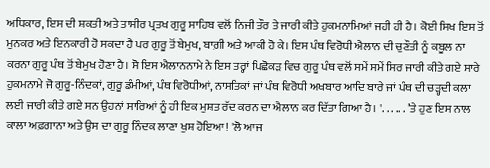ਅਧਿਕਾਰ, ਇਸ ਦੀ ਸ਼ਕਤੀ ਅਤੇ ਤਾਸੀਰ ਪ੍ਰਤਖ ਗੁਰੂ ਸਾਹਿਬ ਵਲੋਂ ਨਿਜੀ ਤੌਰ ਤੇ ਜਾਰੀ ਕੀਤੇ ਹੁਕਮਨਾਮਿਆਂ ਜਹੀ ਹੀ ਹੈ। ਕੋਈ ਸਿਖ ਇਸ ਤੋਂ ਮੁਨਕਰ ਅਤੇ ਇਨਕਾਰੀ ਹੋ ਸਕਦਾ ਹੈ ਪਰ ਗੁਰੂ ਤੋਂ ਬੇਮੁਖ, ਬਾਗ਼ੀ ਅਤੇ ਆਕੀ ਹੋ ਕੇ। ਇਸ ਪੰਥ ਵਿਰੋਧੀ ਐਲਾਨ ਦੀ ਚੁਣੌਤੀ ਨੂੰ ਕਬੂਲ ਨਾ ਕਰਨਾ ਗੁਰੂ ਪੰਥ ਤੋਂ ਬੇਮੁਖ ਹੋਣਾ ਹੈ। ਸੋ ਇਸ ਐਲਾਨਨਾਮੇ ਨੇ ਇਸ ਤਰ੍ਹਾਂ ਪਿਛੋਕੜ ਵਿਚ ਗੁਰੂ ਪੰਥ ਵਲੋਂ ਸਮੇਂ ਸਮੇਂ ਸਿਰ ਜਾਰੀ ਕੀਤੇ ਗਏ ਸਾਰੇ ਹੁਕਮਨਾਮੇ ਜੋ ਗੁਰੂ-ਨਿੰਦਕਾਂ, ਗੁਰੂ ਡੰਮੀਆਂ, ਪੰਥ ਵਿਰੋਧੀਆਂ, ਨਾਸਤਿਕਾਂ ਜਾਂ ਪੰਥ ਵਿਰੋਧੀ ਅਖਬਾਰ ਆਦਿ ਬਾਰੇ ਜਾਂ ਪੰਥ ਦੀ ਚੜ੍ਹਦੀ ਕਲਾ ਲਈ ਜਾਰੀ ਕੀਤੇ ਗਏ ਸਨ ਉਹਨਾਂ ਸਾਰਿਆਂ ਨੂੰ ਹੀ ਇਕ ਮੁਸ਼ਤ ਰੱਦ ਕਰਨ ਦਾ ਐਲਾਨ ਕਰ ਦਿੱਤਾ ਗਿਆ ਹੈ। '. . . .. . ’ਤੇ ਹੁਣ ਇਸ ਨਾਲ ਕਾਲਾ ਅਫ਼ਗਾਨਾ ਅਤੇ ਉਸ ਦਾ ਗੁਰੂ ਨਿੰਦਕ ਲਾਣਾ ਖੁਸ਼ ਹੋਇਆ! 'ਲੋ ਆਜ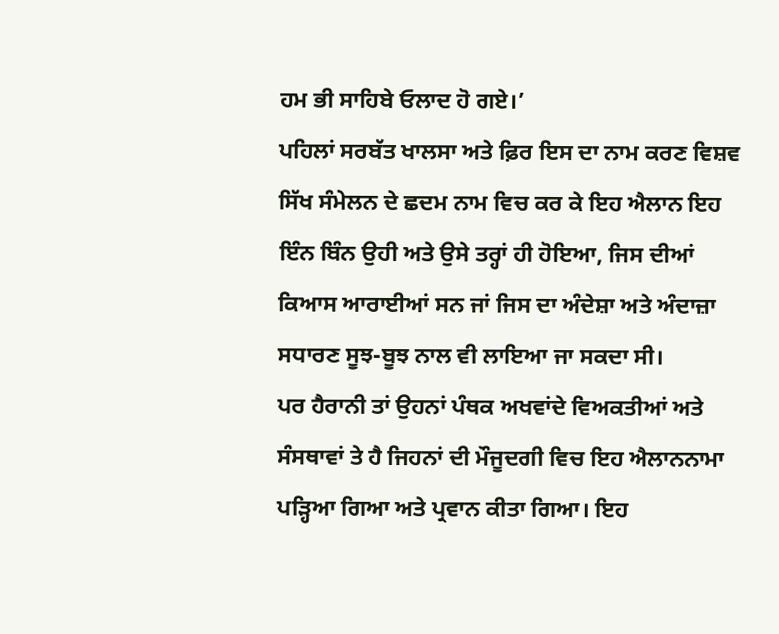ਹਮ ਭੀ ਸਾਹਿਬੇ ਓਲਾਦ ਹੋ ਗਏ।’
ਪਹਿਲਾਂ ਸਰਬੱਤ ਖਾਲਸਾ ਅਤੇ ਫ਼ਿਰ ਇਸ ਦਾ ਨਾਮ ਕਰਣ ਵਿਸ਼ਵ ਸਿੱਖ ਸੰਮੇਲਨ ਦੇ ਛਦਮ ਨਾਮ ਵਿਚ ਕਰ ਕੇ ਇਹ ਐਲਾਨ ਇਹ ਇੰਨ ਬਿੰਨ ਉਹੀ ਅਤੇ ਉਸੇ ਤਰ੍ਹਾਂ ਹੀ ਹੋਇਆ, ਜਿਸ ਦੀਆਂ ਕਿਆਸ ਆਰਾਈਆਂ ਸਨ ਜਾਂ ਜਿਸ ਦਾ ਅੰਦੇਸ਼ਾ ਅਤੇ ਅੰਦਾਜ਼ਾ ਸਧਾਰਣ ਸੂਝ-ਬੂਝ ਨਾਲ ਵੀ ਲਾਇਆ ਜਾ ਸਕਦਾ ਸੀ।
ਪਰ ਹੈਰਾਨੀ ਤਾਂ ਉਹਨਾਂ ਪੰਥਕ ਅਖਵਾਂਦੇ ਵਿਅਕਤੀਆਂ ਅਤੇ ਸੰਸਥਾਵਾਂ ਤੇ ਹੈ ਜਿਹਨਾਂ ਦੀ ਮੌਜੂਦਗੀ ਵਿਚ ਇਹ ਐਲਾਨਨਾਮਾ ਪੜ੍ਹਿਆ ਗਿਆ ਅਤੇ ਪ੍ਰਵਾਨ ਕੀਤਾ ਗਿਆ। ਇਹ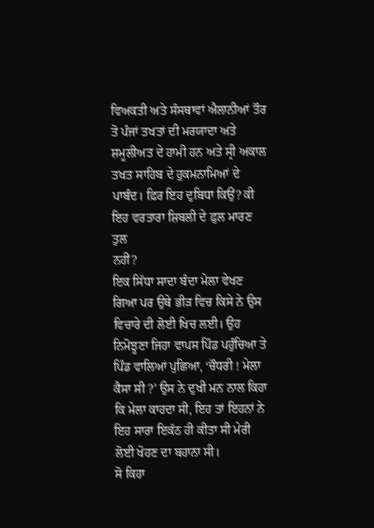ਵਿਅਕਤੀ ਅਤੇ ਸੰਸਥਾਵਾਂ ਐਲਾਨੀਆਂ ਤੌਰ ਤੋ ਪੰਜਾਂ ਤਖਤਾਂ ਦੀ ਮਰਯਾਦਾ ਅਤੇ ਸ਼ਮੂਲੀਅਤ ਦੇ ਹਾਮੀ ਹਨ ਅਤੇ ਸ੍ਰੀ ਅਕਾਲ ਤਖਤ ਸਾਹਿਬ ਦੇ ਹੁਕਮਨਾਮਿਆਂ ਦੇ ਪਾਬੰਦ। ਫ਼ਿਰ ਇਹ ਦੁਬਿਧਾ ਕਿਉਂ? ਕੀ ਇਹ ਵਰਤਾਰਾ ਸ਼ਿਬਲੀ ਦੇ ਫ਼ੁਲ ਮਾਰਣ ਤੁਲ
ਨਹੀਂ?
ਇਕ ਸਿੱਧਾ ਸਾਦਾ ਬੰਦਾ ਮੇਲਾ ਵੇਖਣ ਗਿਆ ਪਰ ਉਥੇ ਭੀੜ ਵਿਚ ਕਿਸੇ ਨੇ ਉਸ ਵਿਚਾਰੇ ਦੀ ਲੋਈ ਖਿਚ ਲਈ। ਉਹ ਨਿਮੋਝੂਣਾ ਜਿਹਾ ਵਾਪਸ ਪਿੰਡ ਪਹੁੰਚਿਆ ਤੇ ਪਿੰਡ ਵਾਲਿਆਂ ਪੁਛਿਆ, ‘ਚੌਧਰੀ ! ਮੇਲਾ ਕੈਸਾ ਸੀ ?’ ਉਸ ਨੇ ਦੁਖੀ ਮਨ ਨਾਲ ਕਿਹਾ ਕਿ ਮੇਲਾ ਕਾਹਦਾ ਸੀ, ਇਹ ਤਾਂ ਇਹਨਾਂ ਨੇ ਇਹ ਸਾਰਾ ਇਕੱਠ ਹੀ ਕੀਤਾ ਸੀ ਮੇਰੀ ਲੋਈ ਖੋਹਣ ਦਾ ਬਹਾਨਾ ਸੀ।
ਸੋ ਕਿਹਾ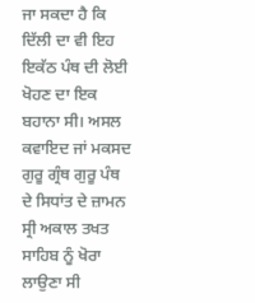ਜਾ ਸਕਦਾ ਹੈ ਕਿ ਦਿੱਲੀ ਦਾ ਵੀ ਇਹ ਇਕੱਠ ਪੰਥ ਦੀ ਲੋਈ ਖੋਹਣ ਦਾ ਇਕ ਬਹਾਨਾ ਸੀ। ਅਸਲ ਕਵਾਇਦ ਜਾਂ ਮਕਸਦ ਗੁਰੂ ਗ੍ਰੰਥ ਗੁਰੂ ਪੰਥ ਦੇ ਸਿਧਾਂਤ ਦੇ ਜ਼ਾਮਨ ਸ੍ਰੀ ਅਕਾਲ ਤਖਤ ਸਾਹਿਬ ਨੂੰ ਖੋਰਾ ਲਾਉਣਾ ਸੀ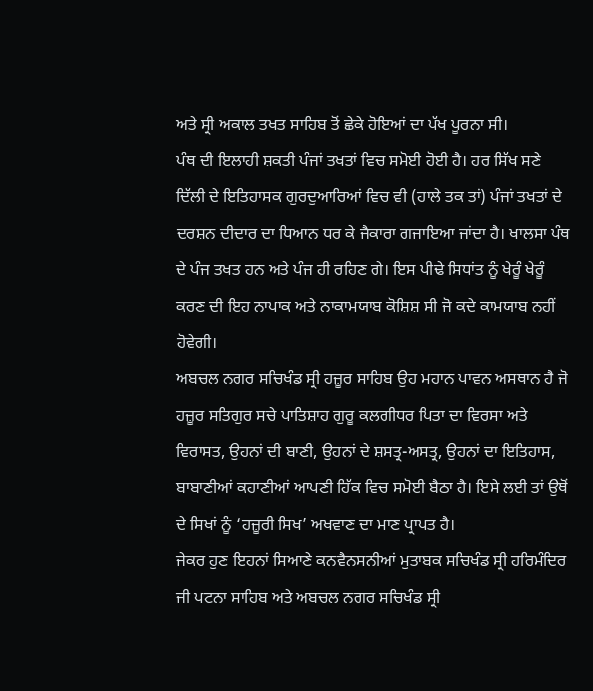ਅਤੇ ਸ੍ਰੀ ਅਕਾਲ ਤਖਤ ਸਾਹਿਬ ਤੋਂ ਛੇਕੇ ਹੋਇਆਂ ਦਾ ਪੱਖ ਪੂਰਨਾ ਸੀ।
ਪੰਥ ਦੀ ਇਲਾਹੀ ਸ਼ਕਤੀ ਪੰਜਾਂ ਤਖਤਾਂ ਵਿਚ ਸਮੋਈ ਹੋਈ ਹੈ। ਹਰ ਸਿੱਖ ਸਣੇ ਦਿੱਲੀ ਦੇ ਇਤਿਹਾਸਕ ਗੁਰਦੁਆਰਿਆਂ ਵਿਚ ਵੀ (ਹਾਲੇ ਤਕ ਤਾਂ) ਪੰਜਾਂ ਤਖਤਾਂ ਦੇ ਦਰਸ਼ਨ ਦੀਦਾਰ ਦਾ ਧਿਆਨ ਧਰ ਕੇ ਜੈਕਾਰਾ ਗਜਾਇਆ ਜਾਂਦਾ ਹੈ। ਖਾਲਸਾ ਪੰਥ ਦੇ ਪੰਜ ਤਖਤ ਹਨ ਅਤੇ ਪੰਜ ਹੀ ਰਹਿਣ ਗੇ। ਇਸ ਪੀਢੇ ਸਿਧਾਂਤ ਨੂੰ ਖੇਰੂੰ ਖੇਰੂੰ ਕਰਣ ਦੀ ਇਹ ਨਾਪਾਕ ਅਤੇ ਨਾਕਾਮਯਾਬ ਕੋਸ਼ਿਸ਼ ਸੀ ਜੋ ਕਦੇ ਕਾਮਯਾਬ ਨਹੀਂ ਹੋਵੇਗੀ।
ਅਬਚਲ ਨਗਰ ਸਚਿਖੰਡ ਸ੍ਰੀ ਹਜ਼ੂਰ ਸਾਹਿਬ ਉਹ ਮਹਾਨ ਪਾਵਨ ਅਸਥਾਨ ਹੈ ਜੋ ਹਜ਼ੂਰ ਸਤਿਗੁਰ ਸਚੇ ਪਾਤਿਸ਼ਾਹ ਗੁਰੂ ਕਲਗੀਧਰ ਪਿਤਾ ਦਾ ਵਿਰਸਾ ਅਤੇ ਵਿਰਾਸਤ, ਉਹਨਾਂ ਦੀ ਬਾਣੀ, ਉਹਨਾਂ ਦੇ ਸ਼ਸਤ੍ਰ-ਅਸਤ੍ਰ, ਉਹਨਾਂ ਦਾ ਇਤਿਹਾਸ, ਬਾਬਾਣੀਆਂ ਕਹਾਣੀਆਂ ਆਪਣੀ ਹਿੱਕ ਵਿਚ ਸਮੋਈ ਬੈਠਾ ਹੈ। ਇਸੇ ਲਈ ਤਾਂ ਉਥੋਂ ਦੇ ਸਿਖਾਂ ਨੂੰ ‘ਹਜ਼ੂਰੀ ਸਿਖ’ ਅਖਵਾਣ ਦਾ ਮਾਣ ਪ੍ਰਾਪਤ ਹੈ।
ਜੇਕਰ ਹੁਣ ਇਹਨਾਂ ਸਿਆਣੇ ਕਨਵੈਨਸਨੀਆਂ ਮੁਤਾਬਕ ਸਚਿਖੰਡ ਸ੍ਰੀ ਹਰਿਮੰਦਿਰ ਜੀ ਪਟਨਾ ਸਾਹਿਬ ਅਤੇ ਅਬਚਲ ਨਗਰ ਸਚਿਖੰਡ ਸ੍ਰੀ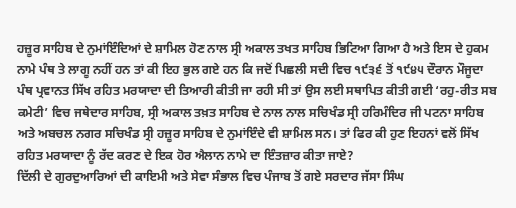ਹਜ਼ੂਰ ਸਾਹਿਬ ਦੇ ਨੁਮਾਂਇੰਦਿਆਂ ਦੇ ਸ਼ਾਮਿਲ ਹੋਣ ਨਾਲ ਸ੍ਰੀ ਅਕਾਲ ਤਖਤ ਸਾਹਿਬ ਭਿਟਿਆ ਗਿਆ ਹੈ ਅਤੇ ਇਸ ਦੇ ਹੁਕਮ ਨਾਮੇ ਪੰਥ ਤੇ ਲਾਗੂ ਨਹੀਂ ਹਨ ਤਾਂ ਕੀ ਇਹ ਭੁਲ ਗਏ ਹਨ ਕਿ ਜਦੋਂ ਪਿਛਲੀ ਸਦੀ ਵਿਚ ੧੯੩੬ ਤੋਂ ੧੯੪੫ ਦੌਰਾਨ ਮੌਜੂਦਾ ਪੰਥ ਪ੍ਰਵਾਨਤ ਸਿੱਖ ਰਹਿਤ ਮਰਯਾਦਾ ਦੀ ਤਿਆਰੀ ਕੀਤੀ ਜਾ ਰਹੀ ਸੀ ਤਾਂ ਉਸ ਲਈ ਸਥਾਪਿਤ ਕੀਤੀ ਗਈ ‘ਰਹੁ-ਰੀਤ ਸਬ ਕਮੇਟੀ’ ਵਿਚ ਜਥੇਦਾਰ ਸਾਹਿਬ, ਸ੍ਰੀ ਅਕਾਲ ਤਖ਼ਤ ਸਾਹਿਬ ਦੇ ਨਾਲ ਨਾਲ ਸਚਿਖੰਡ ਸ੍ਰੀ ਹਰਿਮੰਦਿਰ ਜੀ ਪਟਨਾ ਸਾਹਿਬ ਅਤੇ ਅਬਚਲ ਨਗਰ ਸਚਿਖੰਡ ਸ੍ਰੀ ਹਜ਼ੂਰ ਸਾਹਿਬ ਦੇ ਨੁਮਾਂਇੰਦੇ ਵੀ ਸ਼ਾਮਿਲ ਸਨ। ਤਾਂ ਫਿਰ ਕੀ ਹੁਣ ਇਹਨਾਂ ਵਲੋਂ ਸਿੱਖ ਰਹਿਤ ਮਰਯਾਦਾ ਨੂੰ ਰੱਦ ਕਰਣ ਦੇ ਇਕ ਹੋਰ ਐਲਾਨ ਨਾਮੇ ਦਾ ਇੰਤਜ਼ਾਰ ਕੀਤਾ ਜਾਏ?
ਦਿੱਲੀ ਦੇ ਗੁਰਦੁਆਰਿਆਂ ਦੀ ਕਾਇਮੀ ਅਤੇ ਸੇਵਾ ਸੰਭਾਲ ਵਿਚ ਪੰਜਾਬ ਤੋਂ ਗਏ ਸਰਦਾਰ ਜੱਸਾ ਸਿੰਘ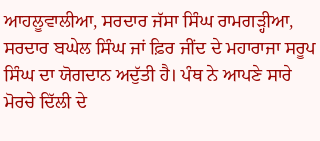ਆਹਲੂਵਾਲੀਆ, ਸਰਦਾਰ ਜੱਸਾ ਸਿੰਘ ਰਾਮਗੜ੍ਹੀਆ, ਸਰਦਾਰ ਬਘੇਲ ਸਿੰਘ ਜਾਂ ਫ਼ਿਰ ਜੀਂਦ ਦੇ ਮਹਾਰਾਜਾ ਸਰੂਪ ਸਿੰਘ ਦਾ ਯੋਗਦਾਨ ਅਦੁੱਤੀ ਹੈ। ਪੰਥ ਨੇ ਆਪਣੇ ਸਾਰੇ ਮੋਰਚੇ ਦਿੱਲੀ ਦੇ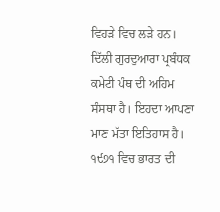ਵਿਹੜੇ ਵਿਚ ਲੜੇ ਹਨ। ਦਿੱਲੀ ਗੁਰਦੁਆਰਾ ਪ੍ਰਬੰਧਕ ਕਮੇਟੀ ਪੰਥ ਦੀ ਅਹਿਮ ਸੰਸਥਾ ਹੈ। ਇਹਦਾ ਆਪਣਾ ਮਾਣ ਮੱਤਾ ਇਤਿਹਾਸ ਹੈ। ੧੯੭੧ ਵਿਚ ਭਾਰਤ ਦੀ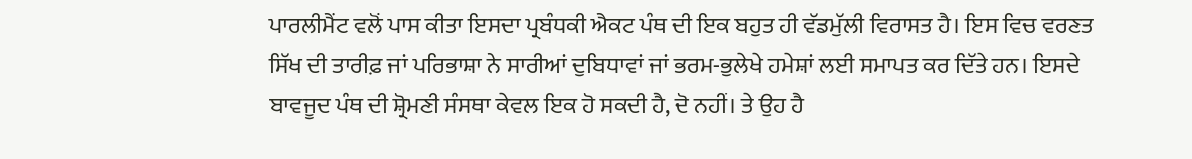ਪਾਰਲੀਮੈਂਟ ਵਲੋਂ ਪਾਸ ਕੀਤਾ ਇਸਦਾ ਪ੍ਰਬੰਧਕੀ ਐਕਟ ਪੰਥ ਦੀ ਇਕ ਬਹੁਤ ਹੀ ਵੱਡਮੁੱਲੀ ਵਿਰਾਸਤ ਹੈ। ਇਸ ਵਿਚ ਵਰਣਤ ਸਿੱਖ ਦੀ ਤਾਰੀਫ਼ ਜਾਂ ਪਰਿਭਾਸ਼ਾ ਨੇ ਸਾਰੀਆਂ ਦੁਬਿਧਾਵਾਂ ਜਾਂ ਭਰਮ-ਭੁਲੇਖੇ ਹਮੇਸ਼ਾਂ ਲਈ ਸਮਾਪਤ ਕਰ ਦਿੱਤੇ ਹਨ। ਇਸਦੇ ਬਾਵਜੂਦ ਪੰਥ ਦੀ ਸ਼੍ਰੋਮਣੀ ਸੰਸਥਾ ਕੇਵਲ ਇਕ ਹੋ ਸਕਦੀ ਹੈ, ਦੋ ਨਹੀਂ। ਤੇ ਉਹ ਹੈ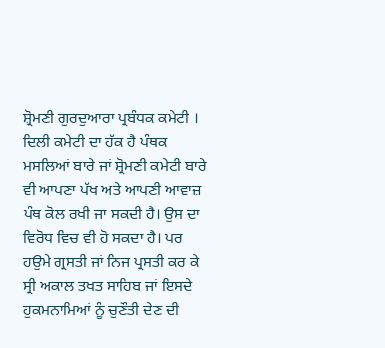ਸ਼੍ਰੋਮਣੀ ਗੁਰਦੁਆਰਾ ਪ੍ਰਬੰਧਕ ਕਮੇਟੀ । ਦਿਲੀ ਕਮੇਟੀ ਦਾ ਹੱਕ ਹੈ ਪੰਥਕ ਮਸਲਿਆਂ ਬਾਰੇ ਜਾਂ ਸ਼੍ਰੋਮਣੀ ਕਮੇਟੀ ਬਾਰੇ ਵੀ ਆਪਣਾ ਪੱਖ ਅਤੇ ਆਪਣੀ ਆਵਾਜ਼ ਪੰਥ ਕੋਲ ਰਖੀ ਜਾ ਸਕਦੀ ਹੈ। ਉਸ ਦਾ ਵਿਰੋਧ ਵਿਚ ਵੀ ਹੋ ਸਕਦਾ ਹੈ। ਪਰ ਹਉਮੇ ਗ੍ਰਸਤੀ ਜਾਂ ਨਿਜ ਪ੍ਰਸਤੀ ਕਰ ਕੇ ਸ੍ਰੀ ਅਕਾਲ ਤਖਤ ਸਾਹਿਬ ਜਾਂ ਇਸਦੇ ਹੁਕਮਨਾਮਿਆਂ ਨੂੰ ਚੁਣੌਤੀ ਦੇਣ ਦੀ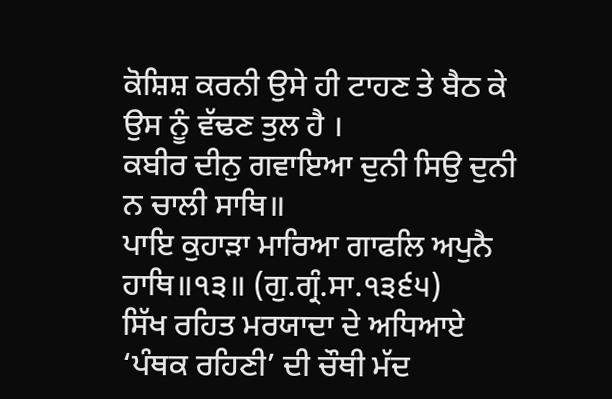ਕੋਸ਼ਿਸ਼ ਕਰਨੀ ਉਸੇ ਹੀ ਟਾਹਣ ਤੇ ਬੈਠ ਕੇ ਉਸ ਨੂੰ ਵੱਢਣ ਤੁਲ ਹੈ ।
ਕਬੀਰ ਦੀਨੁ ਗਵਾਇਆ ਦੁਨੀ ਸਿਉ ਦੁਨੀ ਨ ਚਾਲੀ ਸਾਥਿ॥
ਪਾਇ ਕੁਹਾੜਾ ਮਾਰਿਆ ਗਾਫਲਿ ਅਪੁਨੈ ਹਾਥਿ॥੧੩॥ (ਗੁ.ਗ੍ਰੰ.ਸਾ.੧੩੬੫)
ਸਿੱਖ ਰਹਿਤ ਮਰਯਾਦਾ ਦੇ ਅਧਿਆਏ ‘ਪੰਥਕ ਰਹਿਣੀ’ ਦੀ ਚੌਥੀ ਮੱਦ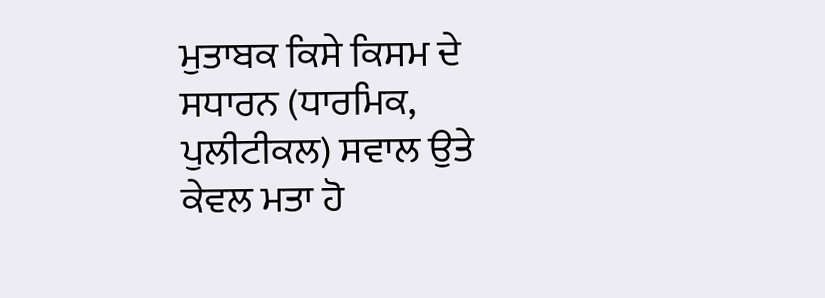ਮੁਤਾਬਕ ਕਿਸੇ ਕਿਸਮ ਦੇ ਸਧਾਰਨ (ਧਾਰਮਿਕ, ਪੁਲੀਟੀਕਲ) ਸਵਾਲ ਉਤੇ ਕੇਵਲ ਮਤਾ ਹੋ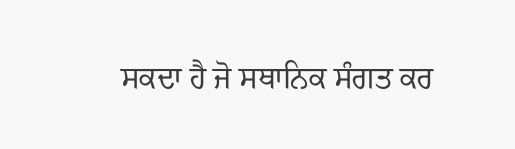ਸਕਦਾ ਹੈ ਜੋ ਸਥਾਨਿਕ ਸੰਗਤ ਕਰ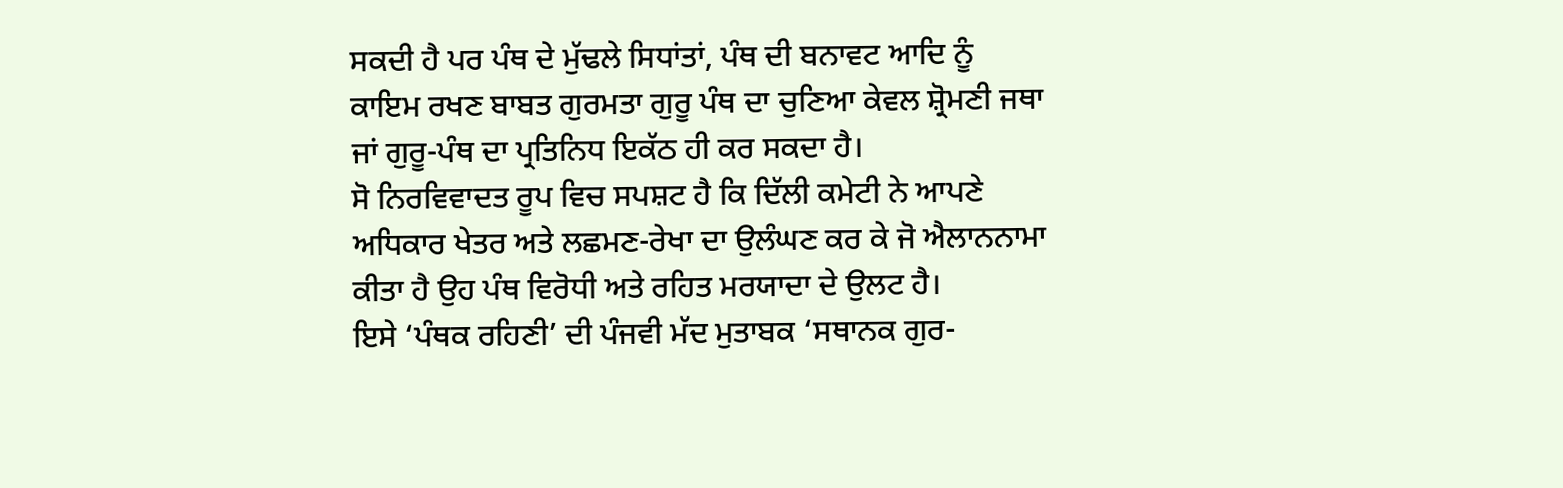ਸਕਦੀ ਹੈ ਪਰ ਪੰਥ ਦੇ ਮੁੱਢਲੇ ਸਿਧਾਂਤਾਂ, ਪੰਥ ਦੀ ਬਨਾਵਟ ਆਦਿ ਨੂੰ ਕਾਇਮ ਰਖਣ ਬਾਬਤ ਗੁਰਮਤਾ ਗੁਰੂ ਪੰਥ ਦਾ ਚੁਣਿਆ ਕੇਵਲ ਸ਼੍ਰੋਮਣੀ ਜਥਾ ਜਾਂ ਗੁਰੂ-ਪੰਥ ਦਾ ਪ੍ਰਤਿਨਿਧ ਇਕੱਠ ਹੀ ਕਰ ਸਕਦਾ ਹੈ।
ਸੋ ਨਿਰਵਿਵਾਦਤ ਰੂਪ ਵਿਚ ਸਪਸ਼ਟ ਹੈ ਕਿ ਦਿੱਲੀ ਕਮੇਟੀ ਨੇ ਆਪਣੇ ਅਧਿਕਾਰ ਖੇਤਰ ਅਤੇ ਲਛਮਣ-ਰੇਖਾ ਦਾ ਉਲੰਘਣ ਕਰ ਕੇ ਜੋ ਐਲਾਨਨਾਮਾ ਕੀਤਾ ਹੈ ਉਹ ਪੰਥ ਵਿਰੋਧੀ ਅਤੇ ਰਹਿਤ ਮਰਯਾਦਾ ਦੇ ਉਲਟ ਹੈ।
ਇਸੇ ‘ਪੰਥਕ ਰਹਿਣੀ’ ਦੀ ਪੰਜਵੀ ਮੱਦ ਮੁਤਾਬਕ ‘ਸਥਾਨਕ ਗੁਰ-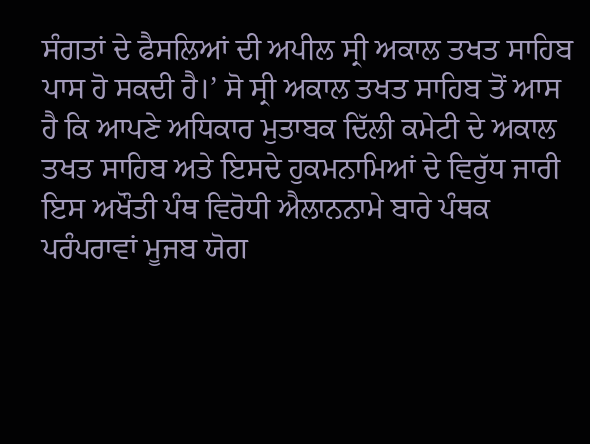ਸੰਗਤਾਂ ਦੇ ਫੈਸਲਿਆਂ ਦੀ ਅਪੀਲ ਸ੍ਰੀ ਅਕਾਲ ਤਖਤ ਸਾਹਿਬ ਪਾਸ ਹੋ ਸਕਦੀ ਹੈ।’ ਸੋ ਸ੍ਰੀ ਅਕਾਲ ਤਖਤ ਸਾਹਿਬ ਤੋਂ ਆਸ ਹੈ ਕਿ ਆਪਣੇ ਅਧਿਕਾਰ ਮੁਤਾਬਕ ਦਿੱਲੀ ਕਮੇਟੀ ਦੇ ਅਕਾਲ ਤਖਤ ਸਾਹਿਬ ਅਤੇ ਇਸਦੇ ਹੁਕਮਨਾਮਿਆਂ ਦੇ ਵਿਰੁੱਧ ਜਾਰੀ ਇਸ ਅਖੌਤੀ ਪੰਥ ਵਿਰੋਧੀ ਐਲਾਨਨਾਮੇ ਬਾਰੇ ਪੰਥਕ ਪਰੰਪਰਾਵਾਂ ਮੂਜਬ ਯੋਗ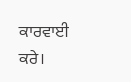ਕਾਰਵਾਈ ਕਰੇ।